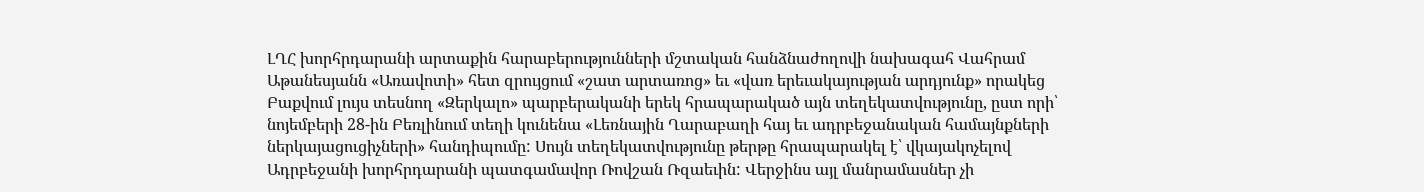ԼՂՀ խորհրդարանի արտաքին հարաբերությունների մշտական հանձնաժողովի նախագահ Վահրամ Աթանեսյանն «Առավոտի» հետ զրույցում «շատ արտառոց» եւ «վառ երեւակայության արդյունք» որակեց Բաքվում լույս տեսնող «Զերկալո» պարբերականի երեկ հրապարակած այն տեղեկատվությունը, ըստ որի՝ նոյեմբերի 28-ին Բեռլինում տեղի կունենա «Լեռնային Ղարաբաղի հայ եւ ադրբեջանական համայնքների ներկայացուցիչների» հանդիպումը: Սույն տեղեկատվությունը թերթը հրապարակել է՝ վկայակոչելով Ադրբեջանի խորհրդարանի պատգամավոր Ռովշան Ռզաեւին: Վերջինս այլ մանրամասներ չի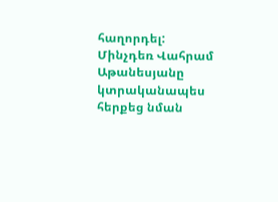հաղորդել: Մինչդեռ Վահրամ Աթանեսյանը կտրականապես հերքեց նման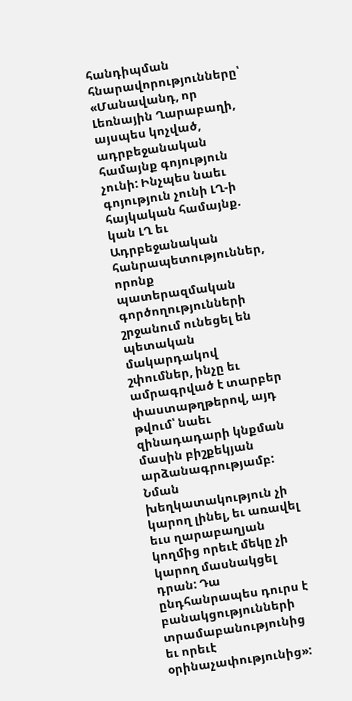հանդիպման հնարավորությունները՝ «Մանավանդ, որ Լեռնային Ղարաբաղի, այսպես կոչված, ադրբեջանական համայնք գոյություն չունի: Ինչպես նաեւ գոյություն չունի ԼՂ-ի հայկական համայնք. կան ԼՂ եւ Ադրբեջանական հանրապետություններ, որոնք պատերազմական գործողությունների շրջանում ունեցել են պետական մակարդակով շփումներ, ինչը եւ ամրագրված է տարբեր փաստաթղթերով, այդ թվում՝ նաեւ զինադադարի կնքման մասին բիշքեկյան արձանագրությամբ: Նման խեղկատակություն չի կարող լինել, եւ առավել եւս ղարաբաղյան կողմից որեւէ մեկը չի կարող մասնակցել դրան: Դա ընդհանրապես դուրս է բանակցությունների տրամաբանությունից եւ որեւէ օրինաչափությունից»: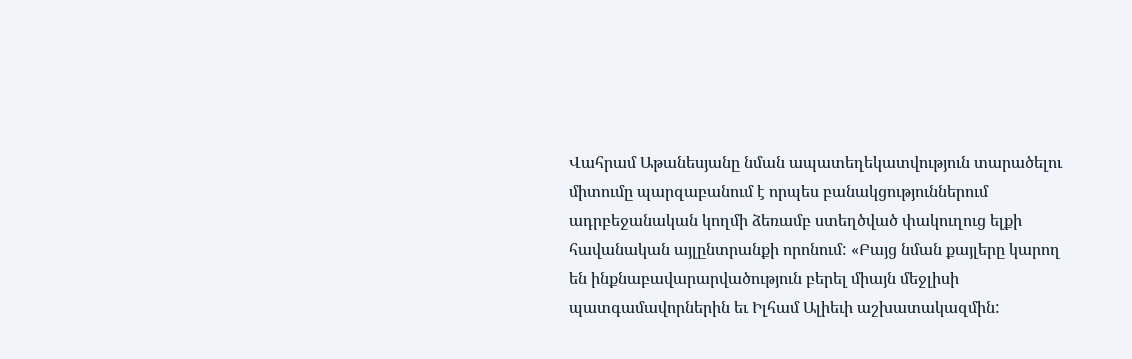Վահրամ Աթանեսյանը նման ապատեղեկատվություն տարածելու միտումը պարզաբանում է որպես բանակցություններում ադրբեջանական կողմի ձեռամբ ստեղծված փակուղուց ելքի հավանական այլընտրանքի որոնում: «Բայց նման քայլերը կարող են ինքնաբավարարվածություն բերել միայն մեջլիսի պատգամավորներին եւ Իլհամ Ալիեւի աշխատակազմին: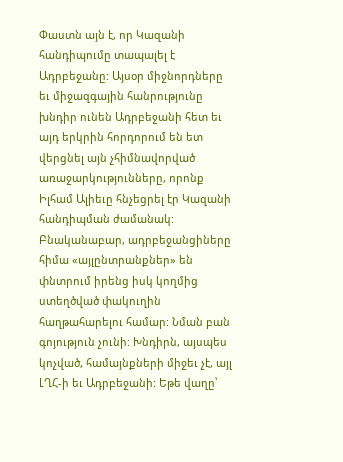Փաստն այն է, որ Կազանի հանդիպումը տապալել է Ադրբեջանը: Այսօր միջնորդները եւ միջազգային հանրությունը խնդիր ունեն Ադրբեջանի հետ եւ այդ երկրին հորդորում են ետ վերցնել այն չհիմնավորված առաջարկությունները, որոնք Իլհամ Ալիեւը հնչեցրել էր Կազանի հանդիպման ժամանակ: Բնականաբար, ադրբեջանցիները հիմա «այլընտրանքներ» են փնտրում իրենց իսկ կողմից ստեղծված փակուղին հաղթահարելու համար: Նման բան գոյություն չունի: Խնդիրն, այսպես կոչված, համայնքների միջեւ չէ, այլ ԼՂՀ-ի եւ Ադրբեջանի: Եթե վաղը՝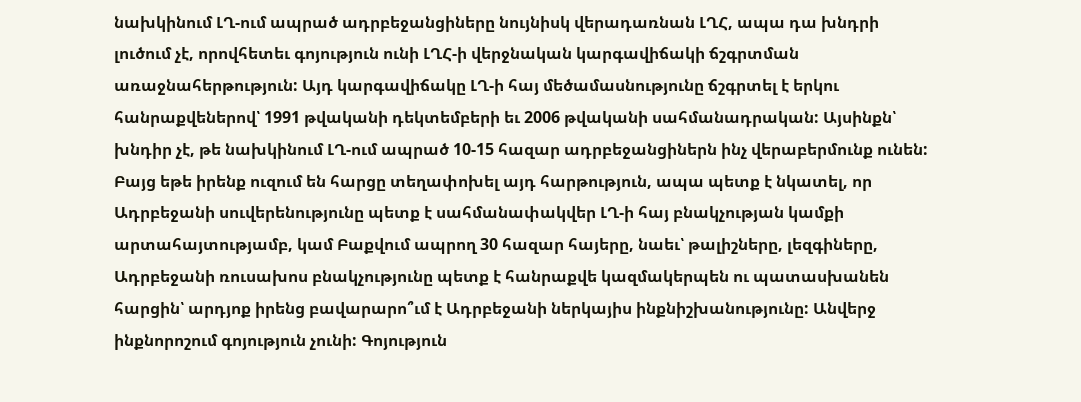նախկինում ԼՂ-ում ապրած ադրբեջանցիները նույնիսկ վերադառնան ԼՂՀ, ապա դա խնդրի լուծում չէ, որովհետեւ գոյություն ունի ԼՂՀ-ի վերջնական կարգավիճակի ճշգրտման առաջնահերթություն: Այդ կարգավիճակը ԼՂ-ի հայ մեծամասնությունը ճշգրտել է երկու հանրաքվեներով՝ 1991 թվականի դեկտեմբերի եւ 2006 թվականի սահմանադրական: Այսինքն՝ խնդիր չէ, թե նախկինում ԼՂ-ում ապրած 10-15 հազար ադրբեջանցիներն ինչ վերաբերմունք ունեն: Բայց եթե իրենք ուզում են հարցը տեղափոխել այդ հարթություն, ապա պետք է նկատել, որ Ադրբեջանի սուվերենությունը պետք է սահմանափակվեր ԼՂ-ի հայ բնակչության կամքի արտահայտությամբ, կամ Բաքվում ապրող 30 հազար հայերը, նաեւ՝ թալիշները, լեզգիները, Ադրբեջանի ռուսախոս բնակչությունը պետք է հանրաքվե կազմակերպեն ու պատասխանեն հարցին՝ արդյոք իրենց բավարարո՞ւմ է Ադրբեջանի ներկայիս ինքնիշխանությունը: Անվերջ ինքնորոշում գոյություն չունի: Գոյություն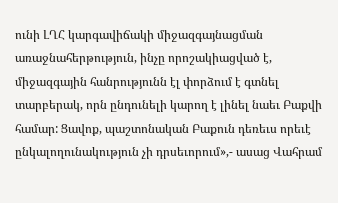ունի ԼՂՀ կարգավիճակի միջազգայնացման առաջնահերթություն, ինչը որոշակիացված է, միջազգային հանրությունն էլ փորձում է գտնել տարբերակ, որն ընդունելի կարող է լինել նաեւ Բաքվի համար: Ցավոք, պաշտոնական Բաքուն դեռեւս որեւէ ընկալողունակություն չի դրսեւորում»,- ասաց Վահրամ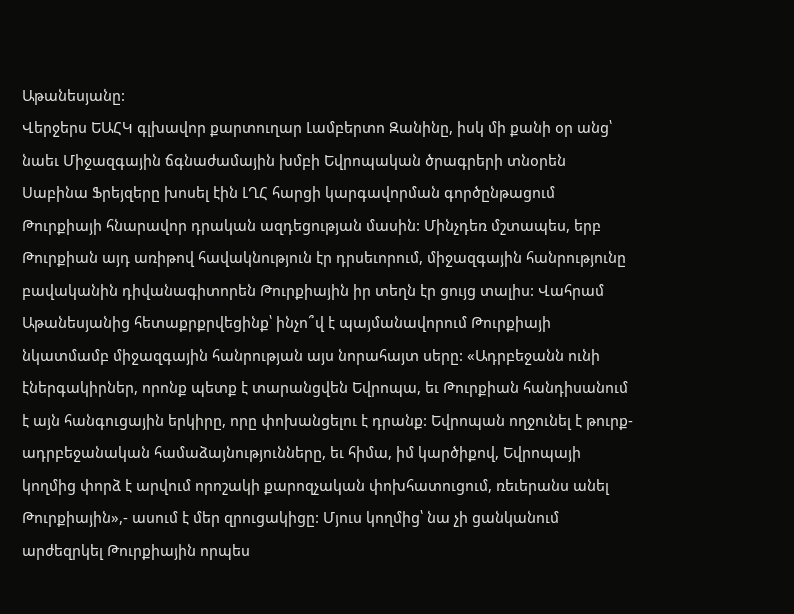Աթանեսյանը:
Վերջերս ԵԱՀԿ գլխավոր քարտուղար Լամբերտո Զանինը, իսկ մի քանի օր անց՝ նաեւ Միջազգային ճգնաժամային խմբի Եվրոպական ծրագրերի տնօրեն Սաբինա Ֆրեյզերը խոսել էին ԼՂՀ հարցի կարգավորման գործընթացում Թուրքիայի հնարավոր դրական ազդեցության մասին: Մինչդեռ մշտապես, երբ Թուրքիան այդ առիթով հավակնություն էր դրսեւորում, միջազգային հանրությունը բավականին դիվանագիտորեն Թուրքիային իր տեղն էր ցույց տալիս: Վահրամ Աթանեսյանից հետաքրքրվեցինք՝ ինչո՞վ է պայմանավորում Թուրքիայի նկատմամբ միջազգային հանրության այս նորահայտ սերը: «Ադրբեջանն ունի էներգակիրներ, որոնք պետք է տարանցվեն Եվրոպա, եւ Թուրքիան հանդիսանում է այն հանգուցային երկիրը, որը փոխանցելու է դրանք: Եվրոպան ողջունել է թուրք-ադրբեջանական համաձայնությունները, եւ հիմա, իմ կարծիքով, Եվրոպայի կողմից փորձ է արվում որոշակի քարոզչական փոխհատուցում, ռեւերանս անել Թուրքիային»,- ասում է մեր զրուցակիցը: Մյուս կողմից՝ նա չի ցանկանում արժեզրկել Թուրքիային որպես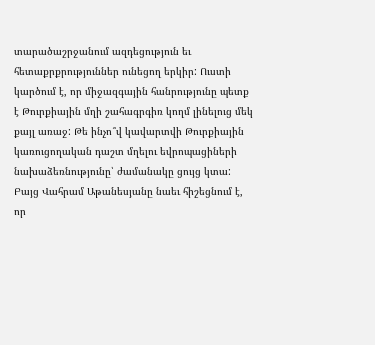տարածաշրջանում ազդեցություն եւ հետաքրքրություններ ունեցող երկիր: Ուստի կարծում է, որ միջազգային հանրությունը պետք է Թուրքիային մղի շահագրգիռ կողմ լինելուց մեկ քայլ առաջ: Թե ինչո՞վ կավարտվի Թուրքիային կառուցողական դաշտ մղելու եվրոպացիների նախաձեռնությունը՝ ժամանակը ցույց կտա: Բայց Վահրամ Աթանեսյանը նաեւ հիշեցնում է, որ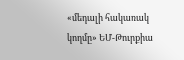«մեդալի հակառակ կողմը» ԵՄ-Թուրքիա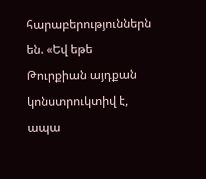հարաբերություններն են. «Եվ եթե Թուրքիան այդքան կոնստրուկտիվ է, ապա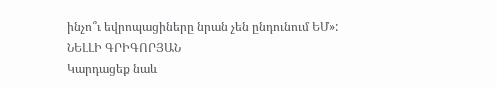ինչո՞ւ եվրոպացիները նրան չեն ընդունում ԵՄ»:
ՆԵԼԼԻ ԳՐԻԳՈՐՅԱՆ
Կարդացեք նաև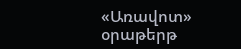«Առավոտ» օրաթերթ